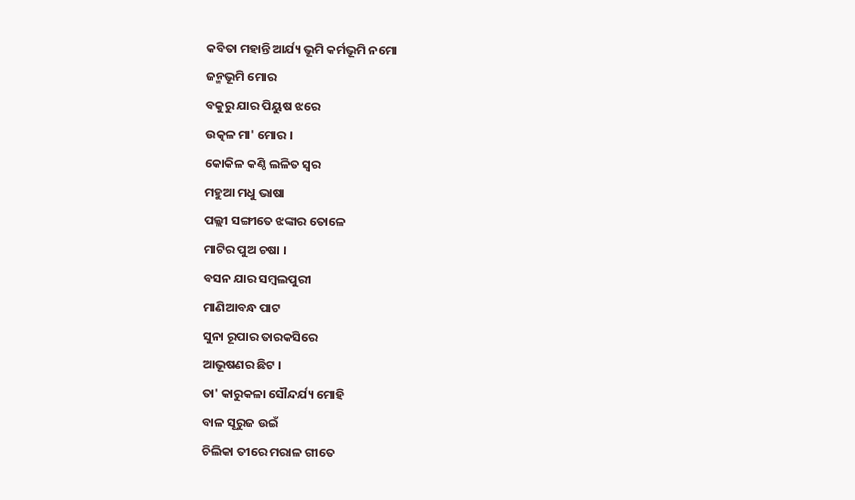କବିତା ମହାନ୍ତି ଆର୍ଯ୍ୟ ଭୂମି କର୍ମଭୂମି ନମୋ
ଜନ୍ମଭୂମି ମୋର
ବକୁରୁ ଯାର ପିୟୁଷ ଝରେ
ଉତ୍କଳ ମା' ମୋର ।
କୋକିଳ କଣ୍ଠି ଲଳିତ ସ୍ବର
ମହୁଆ ମଧୁ ଭାଷା
ପଲ୍ଲୀ ସଙ୍ଗୀତେ ଝଙ୍କାର ତୋଳେ
ମାଟିର ପୁଅ ଚଷା ।
ବସନ ଯାର ସମ୍ବଲପୁରୀ
ମାଣିଆବନ୍ଧ ପାଟ
ସୁନା ରୂପାର ତାରକସିରେ
ଆଭୂଷଣର ଛିଟ ।
ତା' କାରୁକଳା ସୌନ୍ଦର୍ଯ୍ୟ ମୋହି
ବାଳ ସୂରୁଜ ଉଇଁ
ଚିଲିକା ତୀରେ ମରାଳ ଗୀତେ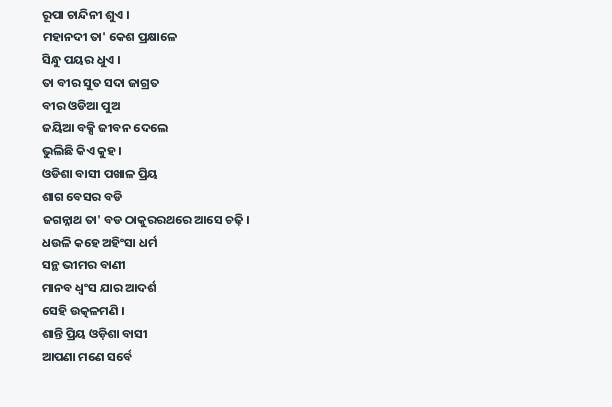ରୂପା ଚାନ୍ଦିନୀ ଶୁଏ ।
ମହାନଦୀ ତା' କେଶ ପ୍ରକ୍ଷାଳେ
ସିନ୍ଧୁ ପୟର ଧୁଏ ।
ତା ବୀର ସୁତ ସଦା ଜାଗ୍ରତ
ବୀର ଓଡିଆ ପୁଅ
ଜୟିଆ ବକ୍ସି ଜୀବନ ଦେଲେ
ଭୁଲିଛି କିଏ କୁହ ।
ଓଡିଶା ବାସୀ ପଖାଳ ପ୍ରିୟ
ଶାଗ ବେସର ବଡି
ଜଗନ୍ନାଥ ତା' ବଡ ଠାକୁରରଥରେ ଆସେ ଚଢ଼ି ।
ଧଉଳି କହେ ଅହିଂସା ଧର୍ମ
ସନ୍ଥ ଭୀମର ବାଣୀ
ମାନବ ଧ୍ବଂସ ଯାର ଆଦର୍ଶ
ସେହି ଉତ୍କଳମଣି ।
ଶାନ୍ତି ପ୍ରିୟ ଓଡ଼ିଶା ବାସୀ
ଆପଣା ମଣେ ସର୍ବେ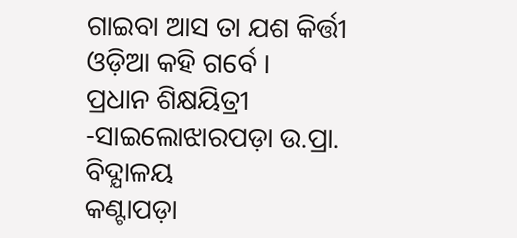ଗାଇବା ଆସ ତା ଯଶ କିର୍ତ୍ତୀ
ଓଡ଼ିଆ କହି ଗର୍ବେ ।
ପ୍ରଧାନ ଶିକ୍ଷୟିତ୍ରୀ -ସାଇଲୋଝାରପଡ଼ା ଉ.ପ୍ରା. ବିଦ୍ଯାଳୟ
କଣ୍ଟାପଡ଼ା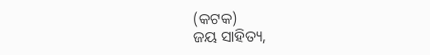(କଟକ)
ଜୟ ସାହିତ୍ୟ,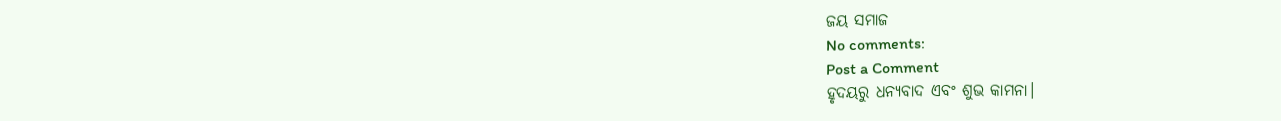ଜୟ ସମାଜ
No comments:
Post a Comment
ହୃଦୟରୁ ଧନ୍ୟବାଦ ଏବଂ ଶୁଭ କାମନା।